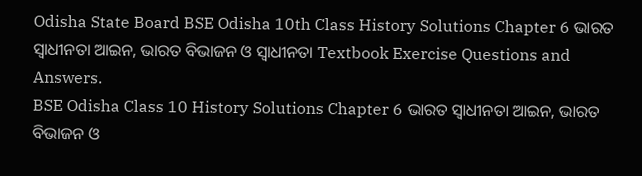Odisha State Board BSE Odisha 10th Class History Solutions Chapter 6 ଭାରତ ସ୍ଵାଧୀନତା ଆଇନ, ଭାରତ ବିଭାଜନ ଓ ସ୍ଵାଧୀନତା Textbook Exercise Questions and Answers.
BSE Odisha Class 10 History Solutions Chapter 6 ଭାରତ ସ୍ଵାଧୀନତା ଆଇନ, ଭାରତ ବିଭାଜନ ଓ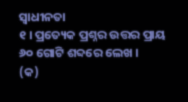ସ୍ଵାଧୀନତା
୧ । ପ୍ରତ୍ୟେକ ପ୍ରଶ୍ନର ଉତ୍ତର ପ୍ରାୟ ୬୦ ଗୋଟି ଶବ୍ଦରେ ଲେଖ ।
(କ)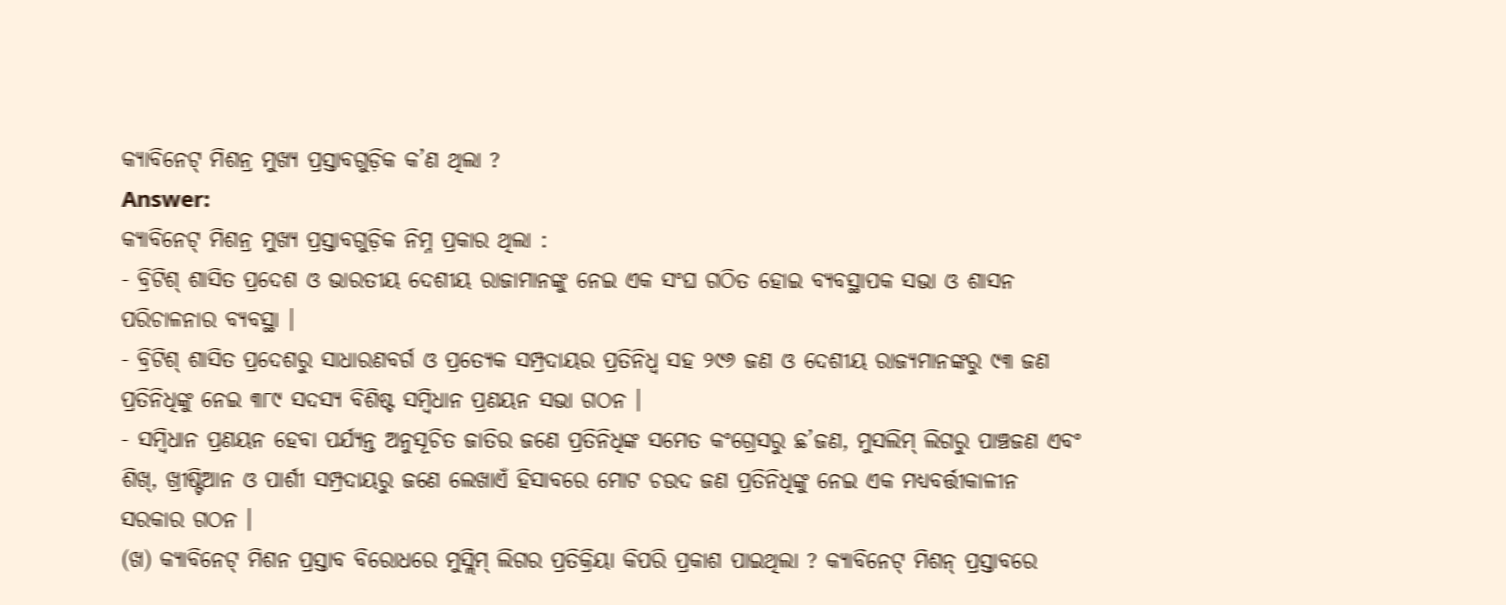କ୍ୟାବିନେଟ୍ ମିଶନ୍ର ମୁଖ୍ୟ ପ୍ରସ୍ତାବଗୁଡ଼ିକ କ’ଣ ଥିଲା ?
Answer:
କ୍ୟାବିନେଟ୍ ମିଶନ୍ର ମୁଖ୍ୟ ପ୍ରସ୍ତାବଗୁଡ଼ିକ ନିମ୍ନ ପ୍ରକାର ଥିଲା :
- ବ୍ରିଟିଶ୍ ଶାସିତ ପ୍ରଦେଶ ଓ ଭାରତୀୟ ଦେଶୀୟ ରାଜାମାନଙ୍କୁ ନେଇ ଏକ ସଂଘ ଗଠିତ ହୋଇ ବ୍ୟବସ୍ଥାପକ ସଭା ଓ ଶାସନ ପରିଚାଳନାର ବ୍ୟବସ୍ଥା ।
- ବ୍ରିଟିଶ୍ ଶାସିତ ପ୍ରଦେଶରୁ ସାଧାରଣବର୍ଗ ଓ ପ୍ରତ୍ୟେକ ସମ୍ପ୍ରଦାୟର ପ୍ରତିନିଧ୍ଵ ସହ ୨୯୬ ଜଣ ଓ ଦେଶୀୟ ରାଜ୍ୟମାନଙ୍କରୁ ୯୩ ଜଣ ପ୍ରତିନିଧିଙ୍କୁ ନେଇ ୩୮୯ ସଦସ୍ୟ ବିଶିଷ୍ଟ ସମ୍ବିଧାନ ପ୍ରଣୟନ ସଭା ଗଠନ ।
- ସମ୍ବିଧାନ ପ୍ରଣୟନ ହେବା ପର୍ଯ୍ୟନ୍ତ ଅନୁସୂଚିତ ଜାତିର ଜଣେ ପ୍ରତିନିଧିଙ୍କ ସମେତ କଂଗ୍ରେସରୁ ଛ’ଜଣ, ମୁସଲିମ୍ ଲିଗରୁ ପାଞ୍ଚଜଣ ଏବଂ ଶିଖ୍, ଖ୍ରୀଷ୍ଟିଆନ ଓ ପାର୍ଶୀ ସମ୍ପ୍ରଦାୟରୁ ଜଣେ ଲେଖାଏଁ ହିସାବରେ ମୋଟ ଚଉଦ ଜଣ ପ୍ରତିନିଧିଙ୍କୁ ନେଇ ଏକ ମଧ୍ୟବର୍ତ୍ତୀକାଳୀନ ସରକାର ଗଠନ ।
(ଖ) କ୍ୟାବିନେଟ୍ ମିଶନ ପ୍ରସ୍ତାବ ବିରୋଧରେ ମୁସ୍ଲିମ୍ ଲିଗର ପ୍ରତିକ୍ରିୟା କିପରି ପ୍ରକାଶ ପାଇଥିଲା ? କ୍ୟାବିନେଟ୍ ମିଶନ୍ ପ୍ରସ୍ତାବରେ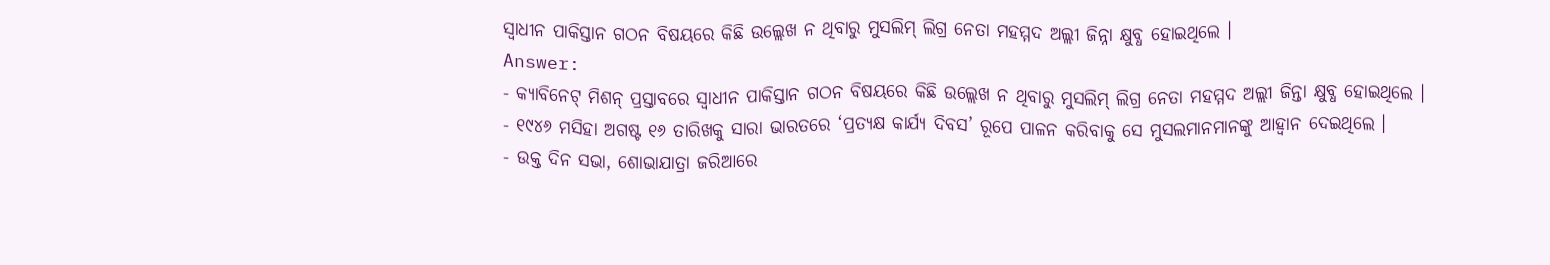ସ୍ଵାଧୀନ ପାକିସ୍ତାନ ଗଠନ ବିଷୟରେ କିଛି ଉଲ୍ଲେଖ ନ ଥିବାରୁ ମୁସଲିମ୍ ଲିଗ୍ର ନେତା ମହମ୍ମଦ ଅଲ୍ଲୀ ଜିନ୍ନା କ୍ଷୁବ୍ଧ ହୋଇଥିଲେ ।
Answer:
- କ୍ୟାବିନେଟ୍ ମିଶନ୍ ପ୍ରସ୍ତାବରେ ସ୍ଵାଧୀନ ପାକିସ୍ତାନ ଗଠନ ବିଷୟରେ କିଛି ଉଲ୍ଲେଖ ନ ଥିବାରୁ ମୁସଲିମ୍ ଲିଗ୍ର ନେତା ମହମ୍ମଦ ଅଲ୍ଲୀ ଜିନ୍ତା କ୍ଷୁବ୍ଧ ହୋଇଥିଲେ ।
- ୧୯୪୬ ମସିହା ଅଗଷ୍ଟ ୧୬ ତାରିଖକୁ ସାରା ଭାରତରେ ‘ପ୍ରତ୍ୟକ୍ଷ କାର୍ଯ୍ୟ ଦିବସ’ ରୂପେ ପାଳନ କରିବାକୁ ସେ ମୁସଲମାନମାନଙ୍କୁ ଆହ୍ବାନ ଦେଇଥିଲେ ।
- ଉକ୍ତ ଦିନ ସଭା, ଶୋଭାଯାତ୍ରା ଜରିଆରେ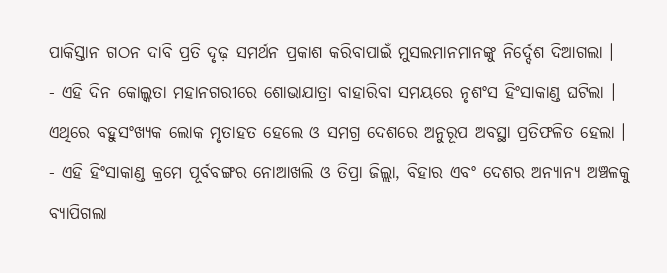ପାକିସ୍ତାନ ଗଠନ ଦାବି ପ୍ରତି ଦୃଢ଼ ସମର୍ଥନ ପ୍ରକାଶ କରିବାପାଇଁ ମୁସଲମାନମାନଙ୍କୁ ନିର୍ଦ୍ଦେଶ ଦିଆଗଲା ।
- ଏହି ଦିନ କୋଲ୍କତା ମହାନଗରୀରେ ଶୋଭାଯାତ୍ରା ବାହାରିବା ସମୟରେ ନୃଶଂସ ହିଂସାକାଣ୍ଡ ଘଟିଲା । ଏଥିରେ ବହୁସଂଖ୍ୟକ ଲୋକ ମୃତାହତ ହେଲେ ଓ ସମଗ୍ର ଦେଶରେ ଅନୁରୂପ ଅବସ୍ଥା ପ୍ରତିଫଳିତ ହେଲା ।
- ଏହି ହିଂସାକାଣ୍ଡ କ୍ରମେ ପୂର୍ବବଙ୍ଗର ନୋଆଖଲି ଓ ତିପ୍ରା ଜିଲ୍ଲା, ବିହାର ଏବଂ ଦେଶର ଅନ୍ୟାନ୍ୟ ଅଞ୍ଚଳକୁ ବ୍ୟାପିଗଲା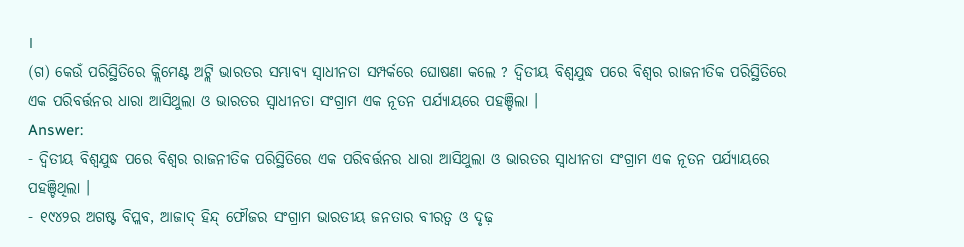।
(ଗ) କେଉଁ ପରିସ୍ଥିତିରେ କ୍ଲିମେଣ୍ଟ ଅଟ୍ଲି ଭାରତର ସମ୍ଭାବ୍ୟ ସ୍ଵାଧୀନତା ସମ୍ପର୍କରେ ଘୋଷଣା କଲେ ? ଦ୍ଵିତୀୟ ବିଶ୍ଵଯୁଦ୍ଧ ପରେ ବିଶ୍ଵର ରାଜନୀତିକ ପରିସ୍ଥିତିରେ ଏକ ପରିବର୍ତ୍ତନର ଧାରା ଆସିଥୁଲା ଓ ଭାରତର ସ୍ଵାଧୀନତା ସଂଗ୍ରାମ ଏକ ନୂତନ ପର୍ଯ୍ୟାୟରେ ପହଞ୍ଚିଲା ।
Answer:
- ଦ୍ଵିତୀୟ ବିଶ୍ଵଯୁଦ୍ଧ ପରେ ବିଶ୍ଵର ରାଜନୀତିକ ପରିସ୍ଥିତିରେ ଏକ ପରିବର୍ତ୍ତନର ଧାରା ଆସିଥୁଲା ଓ ଭାରତର ସ୍ଵାଧୀନତା ସଂଗ୍ରାମ ଏକ ନୂତନ ପର୍ଯ୍ୟାୟରେ ପହଞ୍ଚିଥିଲା ।
- ୧୯୪୨ର ଅଗଷ୍ଟ ବିପ୍ଲବ, ଆଜାଦ୍ ହିନ୍ଦ୍ ଫୌଜର ସଂଗ୍ରାମ ଭାରତୀୟ ଜନତାର ବୀରତ୍ଵ ଓ ଦୃଢ଼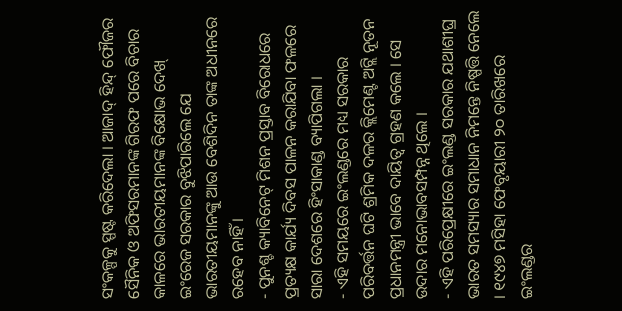ସଂକଳ୍ପକୁ ସ୍ପଷ୍ଟ କରିଦେଲା । ଆଜାଦ୍ ହିନ୍ଦ୍ ଫୌଜର ସୈନିକ ଓ ଅଫିସରମାନଙ୍କ ଗିରଫ ପରେ ବିଚାର କାଳରେ ଭାରତୀୟମାନଙ୍କ ବିକ୍ଷୋଭ ଦେଖ୍ ଇଂରେଜ ସରକାର ବୁଝିପାରିଲେ ଯେ ଭାରତୀୟମାନଙ୍କୁ ଆଉ ବେଶିଦିନ ତାଙ୍କ ଅଧୀନରେ ରହେବ ନାହିଁ ।
- ପୁନଶ୍ଚ କ୍ୟାବିନେଟ୍ ମିଶନ ପ୍ରସ୍ତାବ ବିରୋଧରେ ପ୍ରତ୍ୟକ୍ଷ କାର୍ଯ୍ୟ ଦିବସ ପାଳନ କରାଯିବା ଫଳରେ ସାରା ଦେଶରେ ହିଂସାକାଣ୍ଡ ବ୍ୟାପିଗଲା ।
- ଏହି ସମୟରେ ଇଂଲଣ୍ଡରେ ମଧ୍ୟ ସରକାର ପରିବର୍ତ୍ତନ ଘଟି ଶ୍ରମିକ ଦଳର କ୍ଲିମେଣ୍ଟ ଅଟ୍ଲି ନୂତନ ପ୍ରଧାନମନ୍ତ୍ରୀ ଭାବେ ଦାୟିତ୍ଵ ଗ୍ରହଣ କଲେ । ସେ ଉଦାର ମନୋଭାବସମ୍ପନ୍ନ ଥିଲେ ।
- ଏହି ପରିପ୍ରେକ୍ଷୀରେ ଇଂଲଣ୍ଡ ସରକାର ଯଥାଶୀଘ୍ର ଭାରତ ସମସ୍ୟାର ସମାଧାନ ନିମନ୍ତେ ନିଷ୍ପତ୍ତି ନେଲେ । ୧୯୪୭ ମସିହା ଫେବୃୟାରୀ ୨୦ ତାରିଖରେ ଇଂଲଣ୍ଡର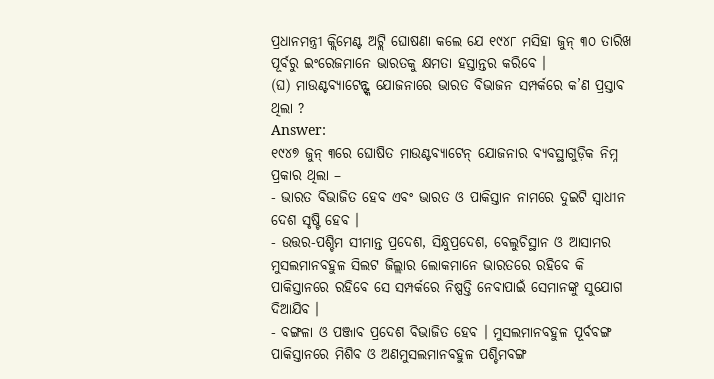ପ୍ରଧାନମନ୍ତ୍ରୀ କ୍ଲିମେଣ୍ଟ ଅଟ୍ଲି ଘୋଷଣା କଲେ ଯେ ୧୯୪୮ ମସିହା ଜୁନ୍ ୩୦ ତାରିଖ ପୂର୍ବରୁ ଇଂରେଜମାନେ ଭାରତକୁ କ୍ଷମତା ହସ୍ତାନ୍ତର କରିବେ ।
(ଘ) ମାଉଣ୍ଟବ୍ୟାଟେନ୍ଙ୍କ ଯୋଜନାରେ ଭାରତ ବିଭାଜନ ସମ୍ପର୍କରେ କ’ଣ ପ୍ରସ୍ତାବ ଥିଲା ?
Answer:
୧୯୪୭ ଜୁନ୍ ୩ରେ ଘୋଷିତ ମାଉଣ୍ଟବ୍ୟାଟେନ୍ ଯୋଜନାର ବ୍ୟବସ୍ଥାଗୁଡ଼ିକ ନିମ୍ନ ପ୍ରକାର ଥିଲା –
- ଭାରତ ବିଭାଜିତ ହେବ ଏବଂ ଭାରତ ଓ ପାକିସ୍ତାନ ନାମରେ ଦୁଇଟି ସ୍ଵାଧୀନ ଦେଶ ସୃଷ୍ଟି ହେବ ।
- ଉତ୍ତର-ପଶ୍ଚିମ ସୀମାନ୍ତ ପ୍ରଦେଶ, ସିନ୍ଧୁପ୍ରଦେଶ, ବେଲୁଚିସ୍ଥାନ ଓ ଆସାମର ମୁସଲମାନବହୁଳ ସିଲଟ ଜିଲ୍ଲାର ଲୋକମାନେ ଭାରତରେ ରହିବେ କି ପାକିସ୍ତାନରେ ରହିବେ ସେ ସମ୍ପର୍କରେ ନିଷ୍ପତ୍ତି ନେବାପାଇଁ ସେମାନଙ୍କୁ ସୁଯୋଗ ଦିଆଯିବ ।
- ବଙ୍ଗଳା ଓ ପଞ୍ଜାବ ପ୍ରଦେଶ ବିଭାଜିତ ହେବ । ମୁସଲମାନବହୁଳ ପୂର୍ବବଙ୍ଗ ପାକିସ୍ତାନରେ ମିଶିବ ଓ ଅଣମୁସଲମାନବହୁଳ ପଶ୍ଚିମବଙ୍ଗ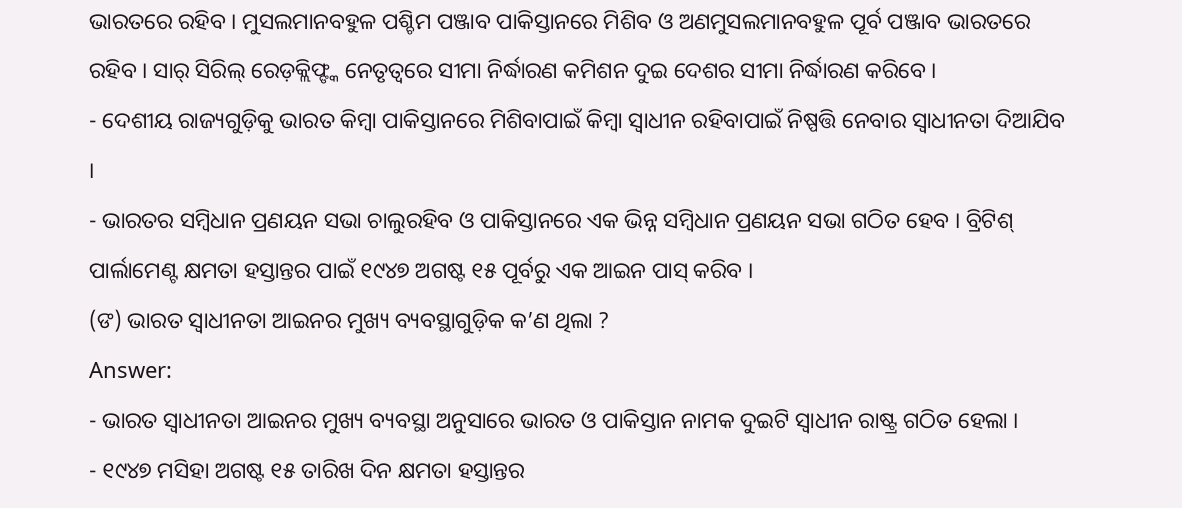ଭାରତରେ ରହିବ । ମୁସଲମାନବହୁଳ ପଶ୍ଚିମ ପଞ୍ଜାବ ପାକିସ୍ତାନରେ ମିଶିବ ଓ ଅଣମୁସଲମାନବହୁଳ ପୂର୍ବ ପଞ୍ଜାବ ଭାରତରେ ରହିବ । ସାର୍ ସିରିଲ୍ ରେଡ଼କ୍ଲିଫ୍ଙ୍କ ନେତୃତ୍ୱରେ ସୀମା ନିର୍ଦ୍ଧାରଣ କମିଶନ ଦୁଇ ଦେଶର ସୀମା ନିର୍ଦ୍ଧାରଣ କରିବେ ।
- ଦେଶୀୟ ରାଜ୍ୟଗୁଡ଼ିକୁ ଭାରତ କିମ୍ବା ପାକିସ୍ତାନରେ ମିଶିବାପାଇଁ କିମ୍ବା ସ୍ଵାଧୀନ ରହିବାପାଇଁ ନିଷ୍ପତ୍ତି ନେବାର ସ୍ଵାଧୀନତା ଦିଆଯିବ ।
- ଭାରତର ସମ୍ବିଧାନ ପ୍ରଣୟନ ସଭା ଚାଲୁରହିବ ଓ ପାକିସ୍ତାନରେ ଏକ ଭିନ୍ନ ସମ୍ବିଧାନ ପ୍ରଣୟନ ସଭା ଗଠିତ ହେବ । ବ୍ରିଟିଶ୍ ପାର୍ଲାମେଣ୍ଟ କ୍ଷମତା ହସ୍ତାନ୍ତର ପାଇଁ ୧୯୪୭ ଅଗଷ୍ଟ ୧୫ ପୂର୍ବରୁ ଏକ ଆଇନ ପାସ୍ କରିବ ।
(ଙ) ଭାରତ ସ୍ଵାଧୀନତା ଆଇନର ମୁଖ୍ୟ ବ୍ୟବସ୍ଥାଗୁଡ଼ିକ କ’ଣ ଥିଲା ?
Answer:
- ଭାରତ ସ୍ଵାଧୀନତା ଆଇନର ମୁଖ୍ୟ ବ୍ୟବସ୍ଥା ଅନୁସାରେ ଭାରତ ଓ ପାକିସ୍ତାନ ନାମକ ଦୁଇଟି ସ୍ବାଧୀନ ରାଷ୍ଟ୍ର ଗଠିତ ହେଲା ।
- ୧୯୪୭ ମସିହା ଅଗଷ୍ଟ ୧୫ ତାରିଖ ଦିନ କ୍ଷମତା ହସ୍ତାନ୍ତର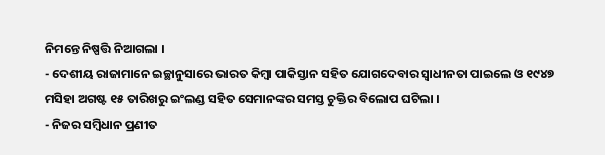ନିମନ୍ତେ ନିଷ୍ପତ୍ତି ନିଆଗଲା ।
- ଦେଶୀୟ ରାଜାମାନେ ଇଚ୍ଛାନୁସାରେ ଭାରତ କିମ୍ବା ପାକିସ୍ତାନ ସହିତ ଯୋଗଦେବାର ସ୍ବାଧୀନତା ପାଇଲେ ଓ ୧୯୪୭ ମସିହା ଅଗଷ୍ଟ ୧୫ ତାରିଖରୁ ଇଂଲଣ୍ଡ ସହିତ ସେମାନଙ୍କର ସମସ୍ତ ଚୁକ୍ତିର ବିଲୋପ ଘଟିଲା ।
- ନିଜର ସମ୍ବିଧାନ ପ୍ରଣୀତ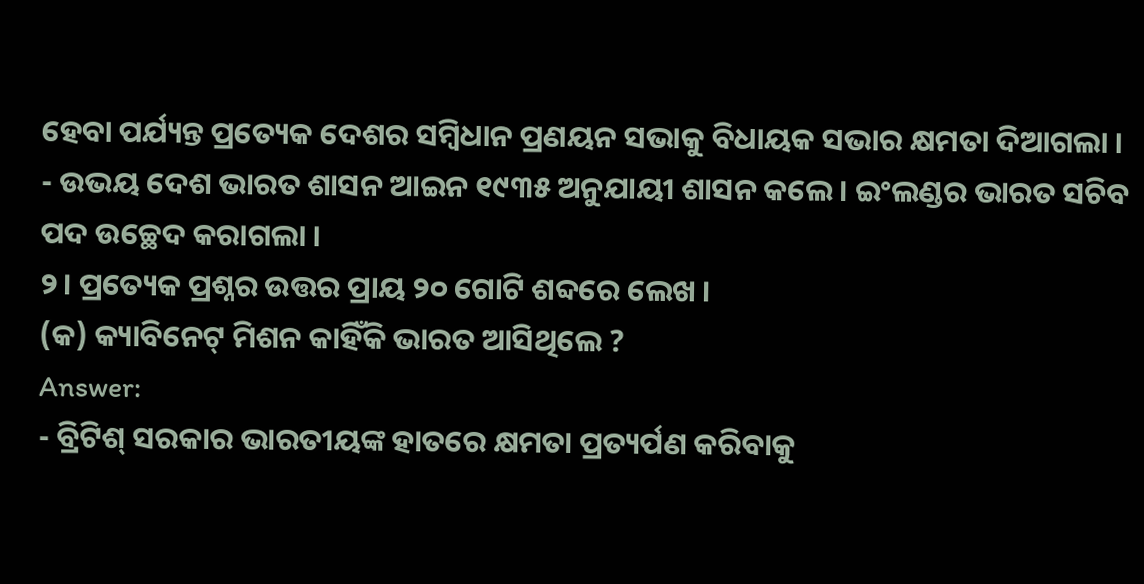ହେବା ପର୍ଯ୍ୟନ୍ତ ପ୍ରତ୍ୟେକ ଦେଶର ସମ୍ବିଧାନ ପ୍ରଣୟନ ସଭାକୁ ବିଧାୟକ ସଭାର କ୍ଷମତା ଦିଆଗଲା ।
- ଉଭୟ ଦେଶ ଭାରତ ଶାସନ ଆଇନ ୧୯୩୫ ଅନୁଯାୟୀ ଶାସନ କଲେ । ଇଂଲଣ୍ଡର ଭାରତ ସଚିବ ପଦ ଉଚ୍ଛେଦ କରାଗଲା ।
୨। ପ୍ରତ୍ୟେକ ପ୍ରଶ୍ନର ଉତ୍ତର ପ୍ରାୟ ୨୦ ଗୋଟି ଶବ୍ଦରେ ଲେଖ ।
(କ) କ୍ୟାବିନେଟ୍ ମିଶନ କାହିଁକି ଭାରତ ଆସିଥିଲେ ?
Answer:
- ବ୍ରିଟିଶ୍ ସରକାର ଭାରତୀୟଙ୍କ ହାତରେ କ୍ଷମତା ପ୍ରତ୍ୟର୍ପଣ କରିବାକୁ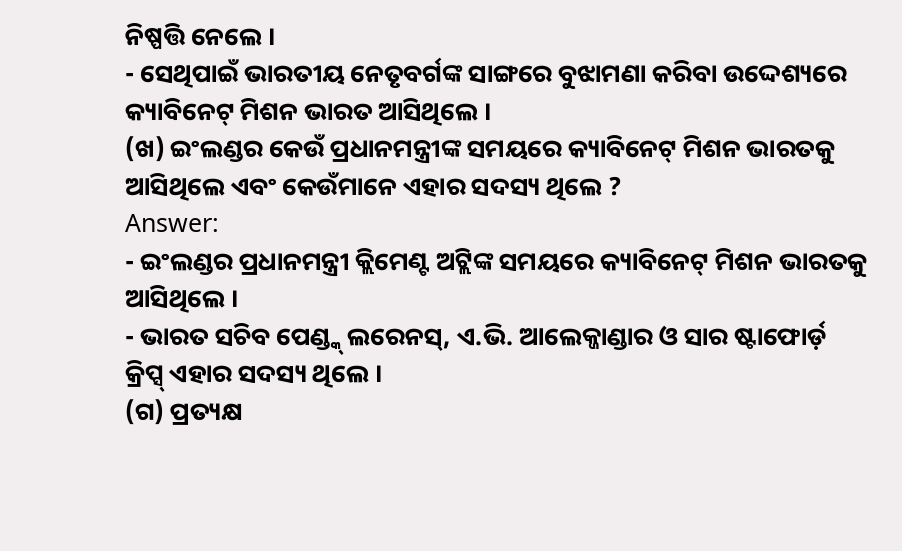ନିଷ୍ପତ୍ତି ନେଲେ ।
- ସେଥିପାଇଁ ଭାରତୀୟ ନେତୃବର୍ଗଙ୍କ ସାଙ୍ଗରେ ବୁଝାମଣା କରିବା ଉଦ୍ଦେଶ୍ୟରେ କ୍ୟାବିନେଟ୍ ମିଶନ ଭାରତ ଆସିଥିଲେ ।
(ଖ) ଇଂଲଣ୍ଡର କେଉଁ ପ୍ରଧାନମନ୍ତ୍ରୀଙ୍କ ସମୟରେ କ୍ୟାବିନେଟ୍ ମିଶନ ଭାରତକୁ ଆସିଥିଲେ ଏବଂ କେଉଁମାନେ ଏହାର ସଦସ୍ୟ ଥିଲେ ?
Answer:
- ଇଂଲଣ୍ଡର ପ୍ରଧାନମନ୍ତ୍ରୀ କ୍ଲିମେଣ୍ଟ ଅଟ୍ଲିଙ୍କ ସମୟରେ କ୍ୟାବିନେଟ୍ ମିଶନ ଭାରତକୁ ଆସିଥିଲେ ।
- ଭାରତ ସଚିବ ପେଣ୍ଡ୍କ୍ ଲରେନସ୍, ଏ.ଭି. ଆଲେକ୍ଜାଣ୍ଡାର ଓ ସାର ଷ୍ଟାଫୋର୍ଡ଼ କ୍ରିପ୍ସ୍ ଏହାର ସଦସ୍ୟ ଥିଲେ ।
(ଗ) ପ୍ରତ୍ୟକ୍ଷ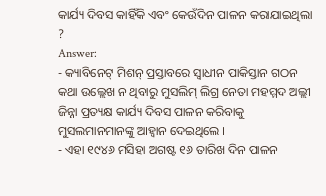କାର୍ଯ୍ୟ ଦିବସ କାହିଁକି ଏବଂ କେଉଁଦିନ ପାଳନ କରାଯାଇଥିଲା ?
Answer:
- କ୍ୟାବିନେଟ୍ ମିଶନ୍ ପ୍ରସ୍ତାବରେ ସ୍ଵାଧୀନ ପାକିସ୍ତାନ ଗଠନ କଥା ଉଲ୍ଲେଖ ନ ଥିବାରୁ ମୁସଲିମ୍ ଲିଗ୍ର ନେତା ମହମ୍ମଦ ଅଲ୍ଲୀ ଜିନ୍ନା ପ୍ରତ୍ୟକ୍ଷ କାର୍ଯ୍ୟ ଦିବସ ପାଳନ କରିବାକୁ ମୁସଲମାନମାନଙ୍କୁ ଆହ୍ବାନ ଦେଇଥିଲେ ।
- ଏହା ୧୯୪୬ ମସିହା ଅଗଷ୍ଟ ୧୬ ତାରିଖ ଦିନ ପାଳନ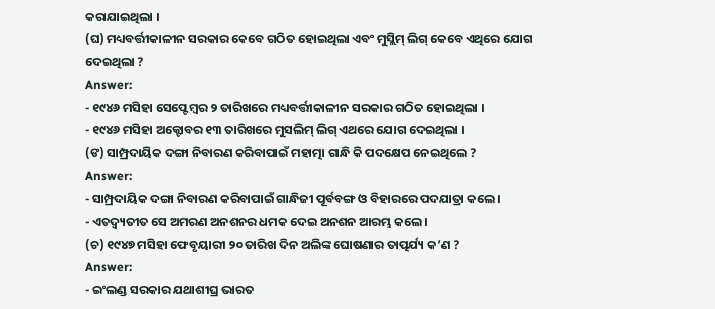କରାଯାଇଥିଲା ।
(ଘ) ମଧ୍ୟବର୍ତ୍ତୀକାଳୀନ ସରକାର କେବେ ଗଠିତ ହୋଇଥିଲା ଏବଂ ମୁସ୍ଲିମ୍ ଲିଗ୍ କେବେ ଏଥିରେ ଯୋଗ ଦେଇଥିଲା ?
Answer:
- ୧୯୪୬ ମସିହା ସେପ୍ଟେମ୍ବର ୨ ତାରିଖରେ ମଧ୍ୟବର୍ତ୍ତୀକାଳୀନ ସରକାର ଗଠିତ ହୋଇଥିଲା ।
- ୧୯୪୬ ମସିହା ଅକ୍ଟୋବର ୧୩ ତାରିଖରେ ମୁସଲିମ୍ ଲିଗ୍ ଏଥରେ ଯୋଗ ଦେଇଥିଲା ।
(ଙ) ସାମ୍ପ୍ରଦାୟିକ ଦଙ୍ଗା ନିବାରଣ କରିବାପାଇଁ ମହାତ୍ମା ଗାନ୍ଧି କି ପଦକ୍ଷେପ ନେଇଥିଲେ ?
Answer:
- ସାମ୍ପ୍ରଦାୟିକ ଦଙ୍ଗା ନିବାରଣ କରିବାପାଇଁ ଗାନ୍ଧିଜୀ ପୂର୍ବବଙ୍ଗ ଓ ବିହାରରେ ପଦଯାତ୍ରା କଲେ ।
- ଏତଦ୍ବ୍ୟତୀତ ସେ ଅମରଣ ଅନଶନର ଧମକ ଦେଇ ଅନଶନ ଆରମ୍ଭ କଲେ ।
(ଚ) ୧୯୪୭ ମସିହା ଫେବୃୟାରୀ ୨୦ ତାରିଖ ଦିନ ଅଲିଙ୍କ ଘୋଷଣାର ତାତ୍ପର୍ଯ୍ୟ କ’ଣ ?
Answer:
- ଇଂଲଣ୍ଡ ସରକାର ଯଥାଶୀଘ୍ର ଭାରତ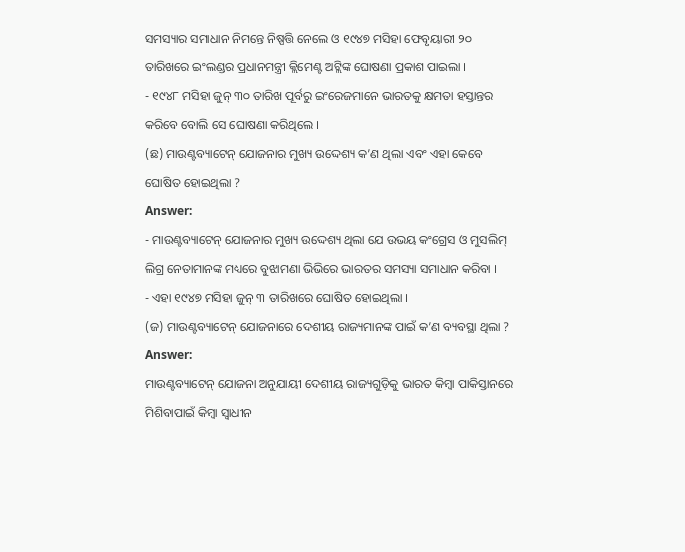ସମସ୍ୟାର ସମାଧାନ ନିମନ୍ତେ ନିଷ୍ପତ୍ତି ନେଲେ ଓ ୧୯୪୭ ମସିହା ଫେବୃୟାରୀ ୨୦ ତାରିଖରେ ଇଂଲଣ୍ଡର ପ୍ରଧାନମନ୍ତ୍ରୀ କ୍ଲିମେଣ୍ଟ ଅଟ୍ଲିଙ୍କ ଘୋଷଣା ପ୍ରକାଶ ପାଇଲା ।
- ୧୯୪୮ ମସିହା ଜୁନ୍ ୩୦ ତାରିଖ ପୂର୍ବରୁ ଇଂରେଜମାନେ ଭାରତକୁ କ୍ଷମତା ହସ୍ତାନ୍ତର କରିବେ ବୋଲି ସେ ଘୋଷଣା କରିଥିଲେ ।
(ଛ) ମାଉଣ୍ଟବ୍ୟାଟେନ୍ ଯୋଜନାର ମୁଖ୍ୟ ଉଦ୍ଦେଶ୍ୟ କ’ଣ ଥିଲା ଏବଂ ଏହା କେବେ ଘୋଷିତ ହୋଇଥିଲା ?
Answer:
- ମାଉଣ୍ଟବ୍ୟାଟେନ୍ ଯୋଜନାର ମୁଖ୍ୟ ଉଦ୍ଦେଶ୍ୟ ଥିଲା ଯେ ଉଭୟ କଂଗ୍ରେସ ଓ ମୁସଲିମ୍ ଲିଗ୍ର ନେତାମାନଙ୍କ ମଧ୍ୟରେ ବୁଝାମଣା ଭିଭିରେ ଭାରତର ସମସ୍ୟା ସମାଧାନ କରିବା ।
- ଏହା ୧୯୪୭ ମସିହା ଜୁନ୍ ୩ ତାରିଖରେ ଘୋଷିତ ହୋଇଥିଲା ।
(ଜ) ମାଉଣ୍ଟବ୍ୟାଟେନ୍ ଯୋଜନାରେ ଦେଶୀୟ ରାଜ୍ୟମାନଙ୍କ ପାଇଁ କ’ଣ ବ୍ୟବସ୍ଥା ଥିଲା ?
Answer:
ମାଉଣ୍ଟବ୍ୟାଟେନ୍ ଯୋଜନା ଅନୁଯାୟୀ ଦେଶୀୟ ରାଜ୍ୟଗୁଡ଼ିକୁ ଭାରତ କିମ୍ବା ପାକିସ୍ତାନରେ ମିଶିବାପାଇଁ କିମ୍ବା ସ୍ଵାଧୀନ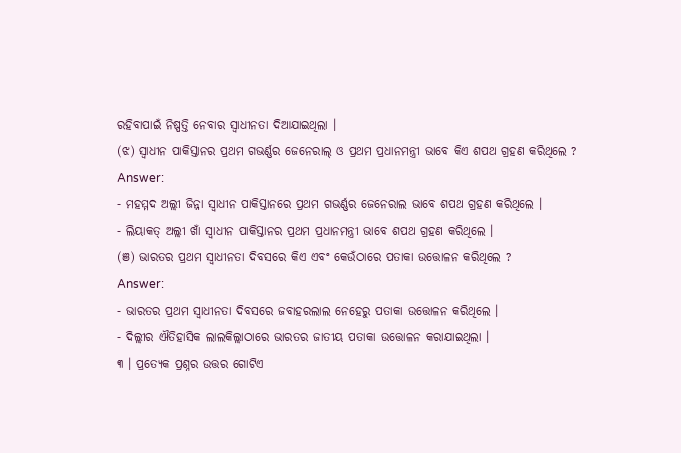ରହିବାପାଇଁ ନିଷ୍ପତ୍ତି ନେବାର ସ୍ଵାଧୀନତା ଦିଆଯାଇଥିଲା ।
(ଝ) ସ୍ଵାଧୀନ ପାକିସ୍ତାନର ପ୍ରଥମ ଗଭର୍ଣ୍ଣର ଜେନେରାଲ୍ ଓ ପ୍ରଥମ ପ୍ରଧାନମନ୍ତ୍ରୀ ଭାବେ କିଏ ଶପଥ ଗ୍ରହଣ କରିଥିଲେ ?
Answer:
- ମହମ୍ମଦ ଅଲ୍ଲୀ ଜିନ୍ନା ସ୍ଵାଧୀନ ପାକିସ୍ତାନରେ ପ୍ରଥମ ଗଭର୍ଣ୍ଣର ଜେନେରାଲ ଭାବେ ଶପଥ ଗ୍ରହଣ କରିଥିଲେ ।
- ଲିୟାକତ୍ ଅଲ୍ଲୀ ଖାଁ ସ୍ଵାଧୀନ ପାକିସ୍ତାନର ପ୍ରଥମ ପ୍ରଧାନମନ୍ତ୍ରୀ ଭାବେ ଶପଥ ଗ୍ରହଣ କରିଥିଲେ ।
(ଞ) ଭାରତର ପ୍ରଥମ ସ୍ଵାଧୀନତା ଦିବସରେ କିଏ ଏବଂ କେଉଁଠାରେ ପତାକା ଉତ୍ତୋଳନ କରିଥିଲେ ?
Answer:
- ଭାରତର ପ୍ରଥମ ସ୍ଵାଧୀନତା ଦିବସରେ ଜବାହରଲାଲ ନେହେରୁ ପତାକା ଉତ୍ତୋଳନ କରିଥିଲେ ।
- ଦିଲ୍ଲୀର ଐତିହାସିକ ଲାଲକିଲ୍ଲାଠାରେ ଭାରତର ଜାତୀୟ ପତାକା ଉତ୍ତୋଳନ କରାଯାଇଥିଲା ।
୩ । ପ୍ରତ୍ୟେକ ପ୍ରଶ୍ନର ଉତ୍ତର ଗୋଟିଏ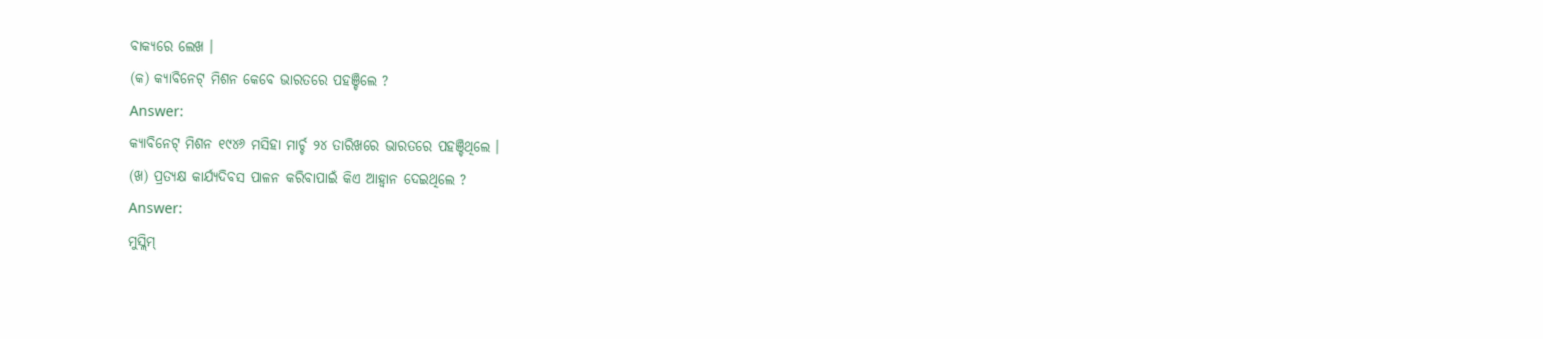ବାକ୍ୟରେ ଲେଖ ।
(କ) କ୍ୟାବିନେଟ୍ ମିଶନ କେବେ ଭାରତରେ ପହଞ୍ଚିଲେ ?
Answer:
କ୍ୟାବିନେଟ୍ ମିଶନ ୧୯୪୬ ମସିହା ମାର୍ଚ୍ଚ ୨୪ ତାରିଖରେ ଭାରତରେ ପହଞ୍ଚିଥିଲେ ।
(ଖ) ପ୍ରତ୍ୟକ୍ଷ କାର୍ଯ୍ୟଦିବସ ପାଳନ କରିବାପାଇଁ କିଏ ଆହ୍ବାନ ଦେଇଥିଲେ ?
Answer:
ମୁସ୍ଲିମ୍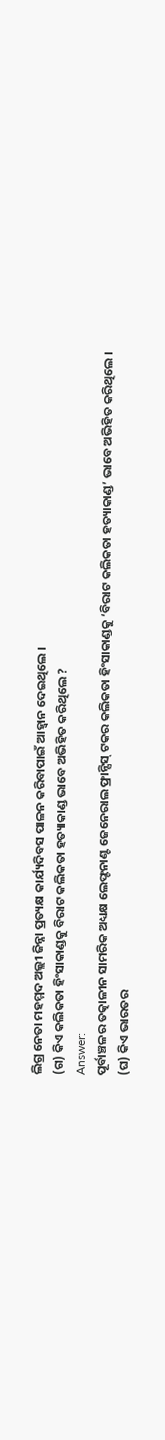ଲିଗ୍ର ନେତା ମହମ୍ମଦ ଅଲ୍ଲୀ ଜିନ୍ନା ପ୍ରତ୍ୟକ୍ଷ କାର୍ଯ୍ୟଦିବସ ପାଳନ କରିବାପାଇଁ ଆହ୍ବାନ ଦେଇଥିଲେ ।
(ଗ) କିଏ କଲିକତା ହିଂସାକାଣ୍ଡକୁ ବିରାଟ କଲିକତା ହତ୍ୟାକାଣ୍ଡ ଭାବେ ଅଭିହିତ କରିଥିଲେ ?
Answer:
ପୂର୍ବାଞ୍ଚଳର ତତ୍କାଳୀନ ସାମରିକ ଅଧ୍ୟକ୍ଷ ଲେଫ୍ଟନାଣ୍ଟ ଜେନେରାଲ ଫ୍ରାନ୍ସିସ୍ ଟକର କଲିକତା ହିଂସାକାଣ୍ଡକୁ ‘ବିରାଟ କଲିକତା ହତ୍ୟାକାଣ୍ଡ’ ଭାବେ ଅଭିହିତ କରିଥିଲେ ।
(ଘ) କିଏ ଭାରତର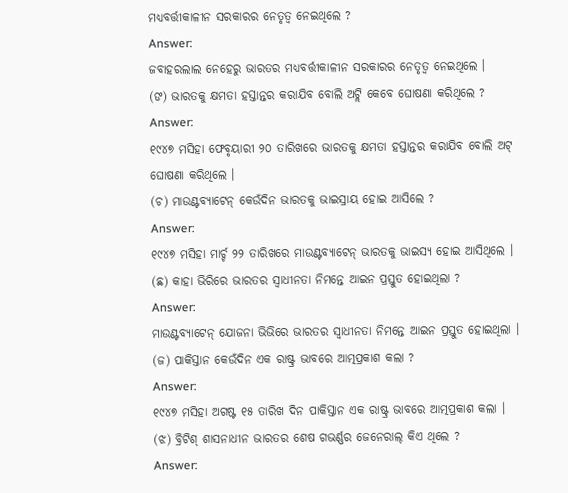ମଧ୍ୟବର୍ତ୍ତୀକାଳୀନ ସରକାରର ନେତୃତ୍ବ ନେଇଥିଲେ ?
Answer:
ଜବାହରଲାଲ ନେହେରୁ ଭାରତର ମଧ୍ୟବର୍ତ୍ତୀକାଳୀନ ସରକାରର ନେତୃତ୍ଵ ନେଇଥିଲେ ।
(ଙ) ଭାରତକୁ କ୍ଷମତା ହସ୍ତାନ୍ତର କରାଯିବ ବୋଲି ଅଟ୍ଲି କେବେ ଘୋଷଣା କରିଥିଲେ ?
Answer:
୧୯୪୭ ମସିହା ଫେବୃୟାରୀ ୨୦ ତାରିଖରେ ଭାରତକୁ କ୍ଷମତା ହସ୍ତାନ୍ତର କରାଯିବ ବୋଲି ଅଟ୍ ଘୋଷଣା କରିଥିଲେ ।
(ଚ) ମାଉଣ୍ଟବ୍ୟାଟେନ୍ କେଉଁଦିନ ଭାରତକୁ ଭାଇସ୍ରାୟ ହୋଇ ଆସିଲେ ?
Answer:
୧୯୪୭ ମସିହା ମାର୍ଚ୍ଚ ୨୨ ତାରିଖରେ ମାଉଣ୍ଟବ୍ୟାଟେନ୍ ଭାରତକୁ ଭାଇସ୍ୟ ହୋଇ ଆସିଥିଲେ ।
(ଛ) କାହା ଭିରିରେ ଭାରତର ସ୍ଵାଧୀନତା ନିମନ୍ତେ ଆଇନ ପ୍ରସ୍ତୁତ ହୋଇଥିଲା ?
Answer:
ମାଉଣ୍ଟବ୍ୟାଟେନ୍ ଯୋଜନା ଭିଭିରେ ଭାରତର ସ୍ଵାଧୀନତା ନିମନ୍ତେ ଆଇନ ପ୍ରସ୍ତୁତ ହୋଇଥିଲା ।
(ଜ) ପାକିସ୍ତାନ କେଉଁଦିନ ଏକ ରାଷ୍ଟ୍ର ଭାବରେ ଆତ୍ମପ୍ରକାଶ କଲା ?
Answer:
୧୯୪୭ ମସିହା ଅଗଷ୍ଟ ୧୫ ତାରିଖ ଦିନ ପାକିସ୍ତାନ ଏକ ରାଷ୍ଟ୍ର ଭାବରେ ଆତ୍ମପ୍ରକାଶ କଲା ।
(ଝ) ବ୍ରିଟିଶ୍ ଶାସନାଧୀନ ଭାରତର ଶେଷ ଗଭର୍ଣ୍ଣର ଜେନେରାଲ୍ କିଏ ଥିଲେ ?
Answer: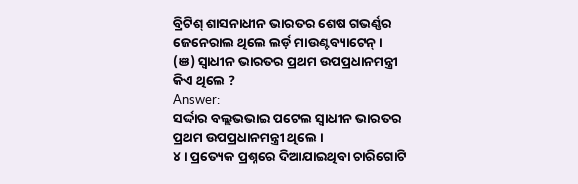ବ୍ରିଟିଶ୍ ଶାସନାଧୀନ ଭାରତର ଶେଷ ଗଭର୍ଣ୍ଣର ଜେନେରାଲ ଥିଲେ ଲର୍ଡ଼ ମାଉଣ୍ଟବ୍ୟାଟେନ୍ ।
(ଞ) ସ୍ଵାଧୀନ ଭାରତର ପ୍ରଥମ ଉପପ୍ରଧାନମନ୍ତ୍ରୀ କିଏ ଥିଲେ ?
Answer:
ସର୍ଦ୍ଦାର ବଲ୍ଲଭଭାଇ ପଟେଲ ସ୍ଵାଧୀନ ଭାରତର ପ୍ରଥମ ଉପପ୍ରଧାନମନ୍ତ୍ରୀ ଥିଲେ ।
୪। ପ୍ରତ୍ୟେକ ପ୍ରଶ୍ନରେ ଦିଆଯାଇଥିବା ଚାରିଗୋଟି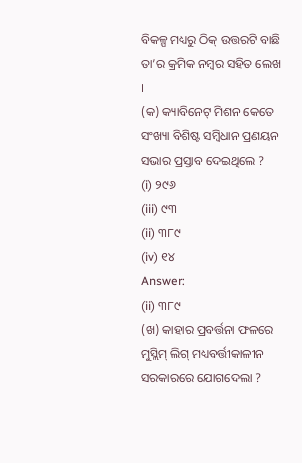ବିକଳ୍ପ ମଧ୍ୟରୁ ଠିକ୍ ଉତ୍ତରଟି ବାଛି ତା’ର କ୍ରମିକ ନମ୍ବର ସହିତ ଲେଖ ।
(କ) କ୍ୟାବିନେଟ୍ ମିଶନ କେତେ ସଂଖ୍ୟା ବିଶିଷ୍ଟ ସମ୍ବିଧାନ ପ୍ରଣୟନ ସଭାର ପ୍ରସ୍ତାବ ଦେଇଥିଲେ ?
(i) ୨୯୬
(iii) ୯୩
(ii) ୩୮୯
(iv) ୧୪
Answer:
(ii) ୩୮୯
(ଖ) କାହାର ପ୍ରବର୍ତ୍ତନା ଫଳରେ ମୁସ୍ଲିମ୍ ଲିଗ୍ ମଧ୍ୟବର୍ତ୍ତୀକାଳୀନ ସରକାରରେ ଯୋଗଦେଲା ?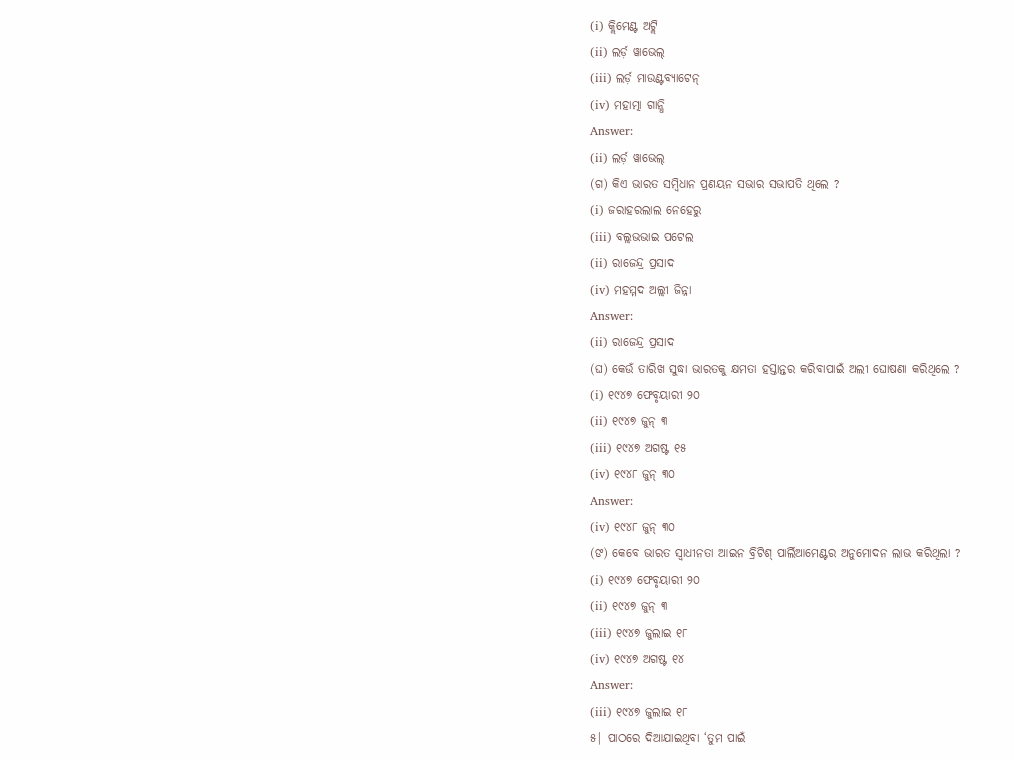(i) କ୍ଲିମେଣ୍ଟ ଅଟ୍ଲି
(ii) ଲର୍ଡ଼ ୱାଭେଲ୍
(iii) ଲର୍ଡ଼ ମାଉଣ୍ଟବ୍ୟାଟେନ୍
(iv) ମହାତ୍ମା ଗାନ୍ଧି
Answer:
(ii) ଲର୍ଡ଼ ୱାଭେଲ୍
(ଗ) କିଏ ଭାରତ ସମ୍ବିଧାନ ପ୍ରଣୟନ ସଭାର ସଭାପତି ଥିଲେ ?
(i) ଜରାହରଲାଲ ନେହେରୁ
(iii) ବଲ୍ଲଭଭାଇ ପଟେଲ
(ii) ରାଜେନ୍ଦ୍ର ପ୍ରସାଦ
(iv) ମହମ୍ମଦ ଅଲ୍ଲୀ ଜିନ୍ନା
Answer:
(ii) ରାଜେନ୍ଦ୍ର ପ୍ରସାଦ
(ଘ) କେଉଁ ତାରିଖ ସୁଦ୍ଧା ଭାରତକୁ କ୍ଷମତା ହସ୍ତାନ୍ତର କରିବାପାଇଁ ଅଲୀ ଘୋଷଣା କରିଥିଲେ ?
(i) ୧୯୪୭ ଫେବୃୟାରୀ ୨୦
(ii) ୧୯୪୭ ଜୁନ୍ ୩
(iii) ୧୯୪୭ ଅଗଷ୍ଟ ୧୫
(iv) ୧୯୪୮ ଜୁନ୍ ୩୦
Answer:
(iv) ୧୯୪୮ ଜୁନ୍ ୩୦
(ଙ) କେବେ ଭାରତ ସ୍ଵାଧୀନତା ଆଇନ ବ୍ରିଟିଶ୍ ପାର୍ଲିଆମେଣ୍ଟର ଅନୁମୋଦନ ଲାଭ କରିଥିଲା ?
(i) ୧୯୪୭ ଫେବୃୟାରୀ ୨୦
(ii) ୧୯୪୭ ଜୁନ୍ ୩
(iii) ୧୯୪୭ ଜୁଲାଇ ୧୮
(iv) ୧୯୪୭ ଅଗଷ୍ଟ ୧୪
Answer:
(iii) ୧୯୪୭ ଜୁଲାଇ ୧୮
୫| ପାଠରେ ଦିଆଯାଇଥିବା ‘ତୁମ ପାଇଁ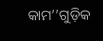କାମ’’ଗୁଡ଼ିକ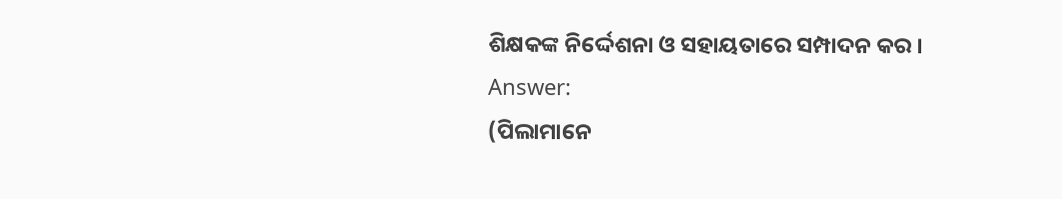ଶିକ୍ଷକଙ୍କ ନିର୍ଦ୍ଦେଶନା ଓ ସହାୟତାରେ ସମ୍ପାଦନ କର ।
Answer:
(ପିଲାମାନେ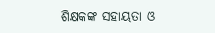ଶିକ୍ଷକଙ୍କ ସହାୟତା ଓ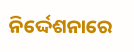ନିର୍ଦ୍ଦେଶନାରେ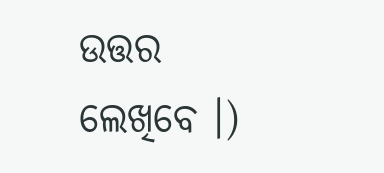ଉତ୍ତର ଲେଖିବେ ।)